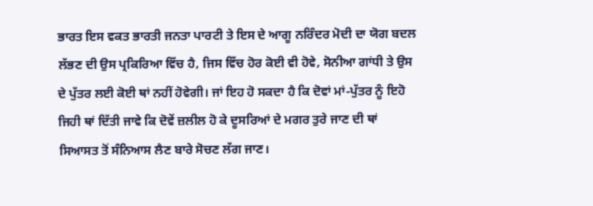ਭਾਰਤ ਇਸ ਵਕਤ ਭਾਰਤੀ ਜਨਤਾ ਪਾਰਟੀ ਤੇ ਇਸ ਦੇ ਆਗੂ ਨਰਿੰਦਰ ਮੋਦੀ ਦਾ ਯੋਗ ਬਦਲ ਲੱਭਣ ਦੀ ਉਸ ਪ੍ਰਕਿਰਿਆ ਵਿੱਚ ਹੈ, ਜਿਸ ਵਿੱਚ ਹੋਰ ਕੋਈ ਵੀ ਹੋਵੇ, ਸੋਨੀਆ ਗਾਂਧੀ ਤੇ ਉਸ ਦੇ ਪੁੱਤਰ ਲਈ ਕੋਈ ਥਾਂ ਨਹੀਂ ਹੋਵੇਗੀ। ਜਾਂ ਇਹ ਹੋ ਸਕਦਾ ਹੈ ਕਿ ਦੋਵਾਂ ਮਾਂ-ਪੁੱਤਰ ਨੂੰ ਇਹੋ ਜਿਹੀ ਥਾਂ ਦਿੱਤੀ ਜਾਵੇ ਕਿ ਦੋਵੇਂ ਜ਼ਲੀਲ ਹੋ ਕੇ ਦੂਸਰਿਆਂ ਦੇ ਮਗਰ ਤੁਰੇ ਜਾਣ ਦੀ ਥਾਂ ਸਿਆਸਤ ਤੋਂ ਸੰਨਿਆਸ ਲੈਣ ਬਾਰੇ ਸੋਚਣ ਲੱਗ ਜਾਣ।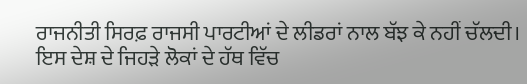ਰਾਜਨੀਤੀ ਸਿਰਫ਼ ਰਾਜਸੀ ਪਾਰਟੀਆਂ ਦੇ ਲੀਡਰਾਂ ਨਾਲ ਬੱਝ ਕੇ ਨਹੀਂ ਚੱਲਦੀ। ਇਸ ਦੇਸ਼ ਦੇ ਜਿਹੜੇ ਲੋਕਾਂ ਦੇ ਹੱਥ ਵਿੱਚ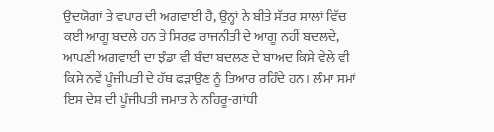ਉਦਯੋਗਾਂ ਤੇ ਵਪਾਰ ਦੀ ਅਗਵਾਈ ਹੈ, ਉਨ੍ਹਾਂ ਨੇ ਬੀਤੇ ਸੱਤਰ ਸਾਲਾਂ ਵਿੱਚ ਕਈ ਆਗੂ ਬਦਲੇ ਹਨ ਤੇ ਸਿਰਫ਼ ਰਾਜਨੀਤੀ ਦੇ ਆਗੂ ਨਹੀਂ ਬਦਲਦੇ, ਆਪਣੀ ਅਗਵਾਈ ਦਾ ਝੰਡਾ ਵੀ ਬੰਦਾ ਬਦਲਣ ਦੇ ਬਾਅਦ ਕਿਸੇ ਵੇਲੇ ਵੀ ਕਿਸੇ ਨਵੇਂ ਪੂੰਜੀਪਤੀ ਦੇ ਹੱਥ ਫੜਾਉਣ ਨੂੰ ਤਿਆਰ ਰਹਿੰਦੇ ਹਨ। ਲੰਮਾ ਸਮਾਂ ਇਸ ਦੇਸ਼ ਦੀ ਪੂੰਜੀਪਤੀ ਜਮਾਤ ਨੇ ਨਹਿਰੂ-ਗਾਂਧੀ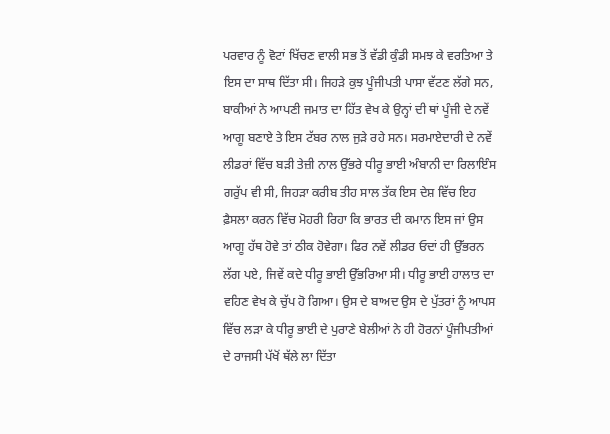ਪਰਵਾਰ ਨੂੰ ਵੋਟਾਂ ਖਿੱਚਣ ਵਾਲੀ ਸਭ ਤੋਂ ਵੱਡੀ ਕੁੰਡੀ ਸਮਝ ਕੇ ਵਰਤਿਆ ਤੇ ਇਸ ਦਾ ਸਾਥ ਦਿੱਤਾ ਸੀ। ਜਿਹੜੇ ਕੁਝ ਪੂੰਜੀਪਤੀ ਪਾਸਾ ਵੱਟਣ ਲੱਗੇ ਸਨ, ਬਾਕੀਆਂ ਨੇ ਆਪਣੀ ਜਮਾਤ ਦਾ ਹਿੱਤ ਵੇਖ ਕੇ ਉਨ੍ਹਾਂ ਦੀ ਥਾਂ ਪੂੰਜੀ ਦੇ ਨਵੇਂ ਆਗੂ ਬਣਾਏ ਤੇ ਇਸ ਟੱਬਰ ਨਾਲ ਜੁੜੇ ਰਹੇ ਸਨ। ਸਰਮਾਏਦਾਰੀ ਦੇ ਨਵੇਂ ਲੀਡਰਾਂ ਵਿੱਚ ਬੜੀ ਤੇਜ਼ੀ ਨਾਲ ਉੱਭਰੇ ਧੀਰੂ ਭਾਈ ਅੰਬਾਨੀ ਦਾ ਰਿਲਾਇੰਸ ਗਰੁੱਪ ਵੀ ਸੀ, ਜਿਹੜਾ ਕਰੀਬ ਤੀਹ ਸਾਲ ਤੱਕ ਇਸ ਦੇਸ਼ ਵਿੱਚ ਇਹ ਫ਼ੈਸਲਾ ਕਰਨ ਵਿੱਚ ਮੋਹਰੀ ਰਿਹਾ ਕਿ ਭਾਰਤ ਦੀ ਕਮਾਨ ਇਸ ਜਾਂ ਉਸ ਆਗੂ ਹੱਥ ਹੋਵੇ ਤਾਂ ਠੀਕ ਹੋਵੇਗਾ। ਫਿਰ ਨਵੇਂ ਲੀਡਰ ਓਦਾਂ ਹੀ ਉੱਭਰਨ ਲੱਗ ਪਏ, ਜਿਵੇਂ ਕਦੇ ਧੀਰੂ ਭਾਈ ਉੱਭਰਿਆ ਸੀ। ਧੀਰੂ ਭਾਈ ਹਾਲਾਤ ਦਾ ਵਹਿਣ ਵੇਖ ਕੇ ਚੁੱਪ ਹੋ ਗਿਆ। ਉਸ ਦੇ ਬਾਅਦ ਉਸ ਦੇ ਪੁੱਤਰਾਂ ਨੂੰ ਆਪਸ ਵਿੱਚ ਲੜਾ ਕੇ ਧੀਰੂ ਭਾਈ ਦੇ ਪੁਰਾਣੇ ਬੇਲੀਆਂ ਨੇ ਹੀ ਹੋਰਨਾਂ ਪੂੰਜੀਪਤੀਆਂ ਦੇ ਰਾਜਸੀ ਪੱਖੋਂ ਥੱਲੇ ਲਾ ਦਿੱਤਾ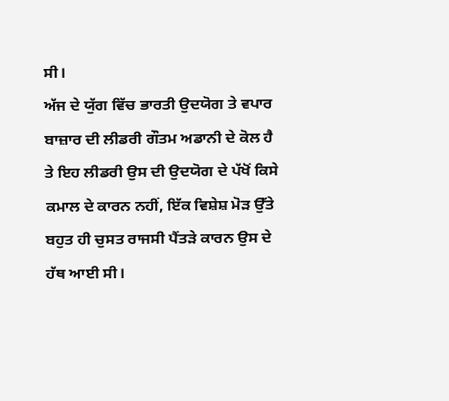ਸੀ।
ਅੱਜ ਦੇ ਯੁੱਗ ਵਿੱਚ ਭਾਰਤੀ ਉਦਯੋਗ ਤੇ ਵਪਾਰ ਬਾਜ਼ਾਰ ਦੀ ਲੀਡਰੀ ਗੌਤਮ ਅਡਾਨੀ ਦੇ ਕੋਲ ਹੈ ਤੇ ਇਹ ਲੀਡਰੀ ਉਸ ਦੀ ਉਦਯੋਗ ਦੇ ਪੱਖੋਂ ਕਿਸੇ ਕਮਾਲ ਦੇ ਕਾਰਨ ਨਹੀਂ, ਇੱਕ ਵਿਸ਼ੇਸ਼ ਮੋੜ ਉੱਤੇ ਬਹੁਤ ਹੀ ਚੁਸਤ ਰਾਜਸੀ ਪੈਂਤੜੇ ਕਾਰਨ ਉਸ ਦੇ ਹੱਥ ਆਈ ਸੀ।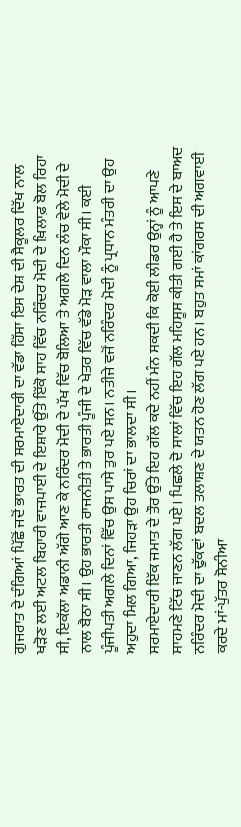ਗੁਜਰਾਤ ਦੇ ਦੰਗਿਆਂ ਪਿੱਛੋਂ ਜਦੋਂ ਭਾਰਤ ਦੀ ਸਰਮਾਏਦਾਰੀ ਦਾ ਵੱਡਾ ਹਿੱਸਾ ਇਸ ਦੇਸ਼ ਦੀ ਸੈਕੂਲਰ ਦਿੱਖ ਨਾਲ ਖੜੋਣ ਲਈ ਅਟਲ ਬਿਹਾਰੀ ਵਾਜਪਾਈ ਦੇ ਇਸ਼ਾਰੇ ਉੱਤੇ ਇੱਕੋ ਸਾਹ ਵਿੱਚ ਨਰਿੰਦਰ ਮੋਦੀ ਦੇ ਖ਼ਿਲਾਫ਼ ਬੋਲ ਰਿਹਾ ਸੀ, ਇਕੱਲਾ ਅਡਾਨੀ ਅੱਗੇ ਆਣ ਕੇ ਨਰਿੰਦਰ ਮੋਦੀ ਦੇ ਪੱਖ ਵਿੱਚ ਬੋਲਿਆ ਤੇ ਅਗਲੇ ਦਿਨ ਲੰਚ ਵੇਲੇ ਮੋਦੀ ਦੇ ਨਾਲ ਬੈਠਾ ਸੀ। ਉਹ ਭਾਰਤੀ ਰਾਜਨੀਤੀ ਤੇ ਭਾਰਤੀ ਪੂੰਜੀ ਦੇ ਖੇਤਰ ਵਿੱਚ ਵੱਡੇ ਮੋੜ ਵਾਲਾ ਮੌਕਾ ਸੀ। ਕਈ ਪੂੰਜੀਪਤੀ ਅਗਲੇ ਦਿਨਾਂ ਵਿੱਚ ਉਸ ਪਾਸੇ ਤੁਰ ਪਏ ਸਨ। ਨਤੀਜੇ ਵਜੋਂ ਨਰਿੰਦਰ ਮੋਦੀ ਨੂੰ ਪ੍ਰਧਾਨ ਮੰਤਰੀ ਦਾ ਉਹ ਅਹੁਦਾ ਮਿਲ ਗਿਆ, ਜਿਹੜਾ ਉਹ ਚਿਰਾਂ ਦਾ ਭਾਲਦਾ ਸੀ।
ਸਰਮਾਏਦਾਰੀ ਇੱਕ ਜਮਾਤ ਦੇ ਤੌਰ ਉੱਤੇ ਇਹ ਗੱਲ ਕਦੇ ਨਹੀਂ ਮੰਨ ਸਕਦੀ ਕਿ ਕੋਈ ਲੀਡਰ ਉਨ੍ਹਾਂ ਨੂੰ ਆਪਣੇ ਸਾਹਮਣੇ ਟਿੱਚ ਜਾਣਨ ਲੱਗ ਪਏ। ਪਿਛਲੇ ਦੋ ਸਾਲਾਂ ਵਿੱਚ ਇਹ ਗੱਲ ਮਹਿਸੂਸ ਕੀਤੀ ਗਈ ਹੈ ਤੇ ਇਸ ਦੇ ਬਾਅਦ ਨਰਿੰਦਰ ਮੋਦੀ ਦਾ ਢੁੱਕਵਾਂ ਬਦਲ ਤਲਾਸ਼ਣ ਦੇ ਯਤਨ ਹੋਣ ਲੱਗ ਪਏ ਹਨ। ਬਹੁਤ ਸਮਾਂ ਕਾਂਗਰਸ ਦੀ ਅਗਵਾਈ ਕਰਦੇ ਮਾਂ-ਪੁੱਤਰ ਸੋਨੀਆ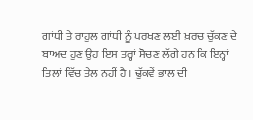ਗਾਂਧੀ ਤੇ ਰਾਹੁਲ ਗਾਂਧੀ ਨੂੰ ਪਰਖਣ ਲਈ ਖ਼ਰਚ ਚੁੱਕਣ ਦੇ ਬਾਅਦ ਹੁਣ ਉਹ ਇਸ ਤਰ੍ਹਾਂ ਸੋਚਣ ਲੱਗੇ ਹਨ ਕਿ ਇਨ੍ਹਾਂ ਤਿਲਾਂ ਵਿੱਚ ਤੇਲ ਨਹੀਂ ਹੈ। ਢੁੱਕਵੇਂ ਭਾਲ ਦੀ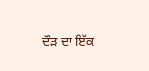ਦੌੜ ਦਾ ਇੱਕ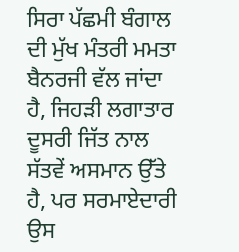ਸਿਰਾ ਪੱਛਮੀ ਬੰਗਾਲ ਦੀ ਮੁੱਖ ਮੰਤਰੀ ਮਮਤਾ ਬੈਨਰਜੀ ਵੱਲ ਜਾਂਦਾ ਹੈ, ਜਿਹੜੀ ਲਗਾਤਾਰ ਦੂਸਰੀ ਜਿੱਤ ਨਾਲ ਸੱਤਵੇਂ ਅਸਮਾਨ ਉੱਤੇ ਹੈ, ਪਰ ਸਰਮਾਏਦਾਰੀ ਉਸ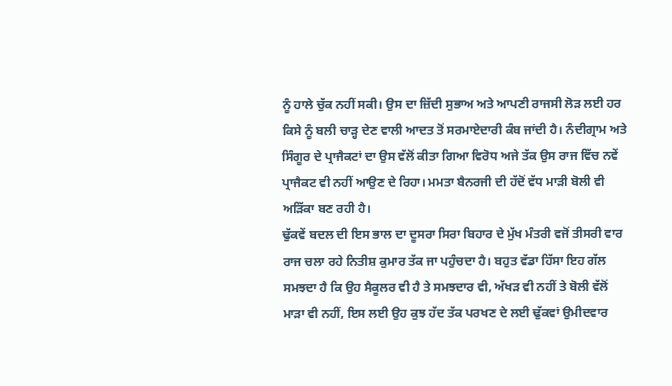ਨੂੰ ਹਾਲੇ ਚੁੱਕ ਨਹੀਂ ਸਕੀ। ਉਸ ਦਾ ਜ਼ਿੱਦੀ ਸੁਭਾਅ ਅਤੇ ਆਪਣੀ ਰਾਜਸੀ ਲੋੜ ਲਈ ਹਰ ਕਿਸੇ ਨੂੰ ਬਲੀ ਚਾੜ੍ਹ ਦੇਣ ਵਾਲੀ ਆਦਤ ਤੋਂ ਸਰਮਾਏਦਾਰੀ ਕੰਬ ਜਾਂਦੀ ਹੈ। ਨੰਦੀਗ੍ਰਾਮ ਅਤੇ ਸਿੰਗੂਰ ਦੇ ਪ੍ਰਾਜੈਕਟਾਂ ਦਾ ਉਸ ਵੱਲੋਂ ਕੀਤਾ ਗਿਆ ਵਿਰੋਧ ਅਜੇ ਤੱਕ ਉਸ ਰਾਜ ਵਿੱਚ ਨਵੇਂ ਪ੍ਰਾਜੈਕਟ ਵੀ ਨਹੀਂ ਆਉਣ ਦੇ ਰਿਹਾ। ਮਮਤਾ ਬੈਨਰਜੀ ਦੀ ਹੱਦੋਂ ਵੱਧ ਮਾੜੀ ਬੋਲੀ ਵੀ ਅੜਿੱਕਾ ਬਣ ਰਹੀ ਹੈ।
ਢੁੱਕਵੇਂ ਬਦਲ ਦੀ ਇਸ ਭਾਲ ਦਾ ਦੂਸਰਾ ਸਿਰਾ ਬਿਹਾਰ ਦੇ ਮੁੱਖ ਮੰਤਰੀ ਵਜੋਂ ਤੀਸਰੀ ਵਾਰ ਰਾਜ ਚਲਾ ਰਹੇ ਨਿਤੀਸ਼ ਕੁਮਾਰ ਤੱਕ ਜਾ ਪਹੁੰਚਦਾ ਹੈ। ਬਹੁਤ ਵੱਡਾ ਹਿੱਸਾ ਇਹ ਗੱਲ ਸਮਝਦਾ ਹੈ ਕਿ ਉਹ ਸੈਕੂਲਰ ਵੀ ਹੈ ਤੇ ਸਮਝਦਾਰ ਵੀ, ਅੱਖੜ ਵੀ ਨਹੀਂ ਤੇ ਬੋਲੀ ਵੱਲੋਂ ਮਾੜਾ ਵੀ ਨਹੀਂ, ਇਸ ਲਈ ਉਹ ਕੁਝ ਹੱਦ ਤੱਕ ਪਰਖਣ ਦੇ ਲਈ ਢੁੱਕਵਾਂ ਉਮੀਦਵਾਰ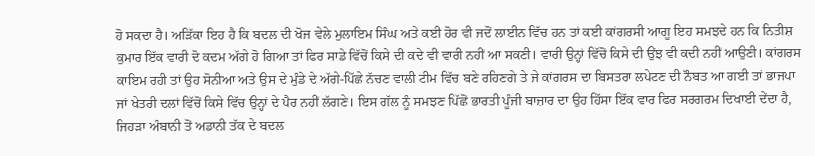ਹੋ ਸਕਦਾ ਹੈ। ਅੜਿੱਕਾ ਇਹ ਹੈ ਕਿ ਬਦਲ ਦੀ ਖੋਜ ਵੇਲੇ ਮੁਲਾਇਮ ਸਿੰਘ ਅਤੇ ਕਈ ਹੋਰ ਵੀ ਜਦੋਂ ਲਾਈਨ ਵਿੱਚ ਹਨ ਤਾਂ ਕਈ ਕਾਂਗਰਸੀ ਆਗੂ ਇਹ ਸਮਝਦੇ ਹਨ ਕਿ ਨਿਤੀਸ਼ ਕੁਮਾਰ ਇੱਕ ਵਾਰੀ ਦੋ ਕਦਮ ਅੱਗੇ ਹੋ ਗਿਆ ਤਾਂ ਫਿਰ ਸਾਡੇ ਵਿੱਚੋਂ ਕਿਸੇ ਦੀ ਕਦੇ ਵੀ ਵਾਰੀ ਨਹੀਂ ਆ ਸਕਣੀ। ਵਾਰੀ ਉਨ੍ਹਾਂ ਵਿੱਚੋਂ ਕਿਸੇ ਦੀ ਉਂਝ ਵੀ ਕਦੀ ਨਹੀਂ ਆਉਣੀ। ਕਾਂਗਰਸ ਕਾਇਮ ਰਹੀ ਤਾਂ ਉਹ ਸੋਨੀਆ ਅਤੇ ਉਸ ਦੇ ਮੁੰਡੇ ਦੇ ਅੱਗੇ-ਪਿੱਛੇ ਨੱਚਣ ਵਾਲੀ ਟੀਮ ਵਿੱਚ ਬਣੇ ਰਹਿਣਗੇ ਤੇ ਜੇ ਕਾਂਗਰਸ ਦਾ ਬਿਸਤਰਾ ਲਪੇਟਣ ਦੀ ਨੌਬਤ ਆ ਗਈ ਤਾਂ ਭਾਜਪਾ ਜਾਂ ਖੇਤਰੀ ਦਲਾਂ ਵਿੱਚੋਂ ਕਿਸੇ ਵਿੱਚ ਉਨ੍ਹਾਂ ਦੇ ਪੈਰ ਨਹੀਂ ਲੱਗਣੇ। ਇਸ ਗੱਲ ਨੂੰ ਸਮਝਣ ਪਿੱਛੋਂ ਭਾਰਤੀ ਪੂੰਜੀ ਬਾਜ਼ਾਰ ਦਾ ਉਹ ਹਿੱਸਾ ਇੱਕ ਵਾਰ ਫਿਰ ਸਰਗਰਮ ਦਿਖਾਈ ਦੇਂਦਾ ਹੈ, ਜਿਹੜਾ ਅੰਬਾਨੀ ਤੋਂ ਅਡਾਨੀ ਤੱਕ ਦੇ ਬਦਲ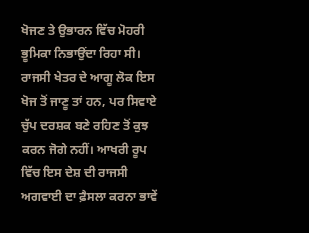ਖੋਜਣ ਤੇ ਉਭਾਰਨ ਵਿੱਚ ਮੋਹਰੀ ਭੂਮਿਕਾ ਨਿਭਾਉਂਦਾ ਰਿਹਾ ਸੀ। ਰਾਜਸੀ ਖੇਤਰ ਦੇ ਆਗੂ ਲੋਕ ਇਸ ਖੋਜ ਤੋਂ ਜਾਣੂ ਤਾਂ ਹਨ, ਪਰ ਸਿਵਾਏ ਚੁੱਪ ਦਰਸ਼ਕ ਬਣੇ ਰਹਿਣ ਤੋਂ ਕੁਝ ਕਰਨ ਜੋਗੇ ਨਹੀਂ। ਆਖਰੀ ਰੂਪ ਵਿੱਚ ਇਸ ਦੇਸ਼ ਦੀ ਰਾਜਸੀ ਅਗਵਾਈ ਦਾ ਫ਼ੈਸਲਾ ਕਰਨਾ ਭਾਵੇਂ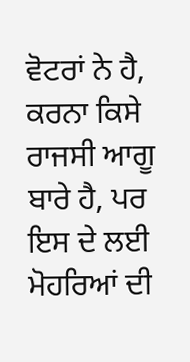ਵੋਟਰਾਂ ਨੇ ਹੈ, ਕਰਨਾ ਕਿਸੇ ਰਾਜਸੀ ਆਗੂ ਬਾਰੇ ਹੈ, ਪਰ ਇਸ ਦੇ ਲਈ ਮੋਹਰਿਆਂ ਦੀ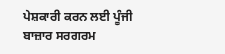ਪੇਸ਼ਕਾਰੀ ਕਰਨ ਲਈ ਪੂੰਜੀ ਬਾਜ਼ਾਰ ਸਰਗਰਮ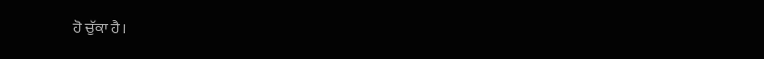ਹੋ ਚੁੱਕਾ ਹੈ।